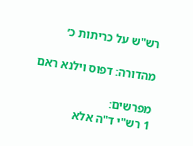רש"ש על כריתות כ׳

מהדורה: דפוס וילנא ראם

מפרשים:
1 רש"י ד"ה אלא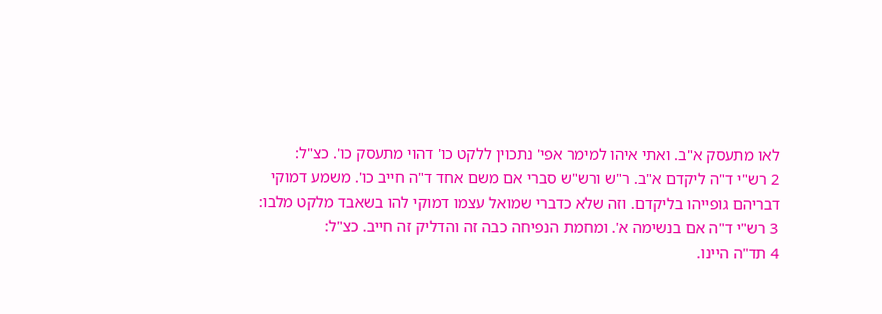לאו מתעסק א"ב. ואתי איהו למימר אפי' נתכוין ללקט כו' דהוי מתעסק כו'. כצ"ל:
2 רש"י ד"ה ליקדם א"ב. ר"ש ורש"ש סברי אם משם אחד ד"ה חייב כו'. משמע דמוקי דבריהם גופייהו בליקדם. וזה שלא כדברי שמואל עצמו דמוקי להו בשאבד מלקט מלבו:
3 רש"י ד"ה אם בנשימה א'. ומחמת הנפיחה כבה זה והדליק זה חייב. כצ"ל:
4 תד"ה היינו.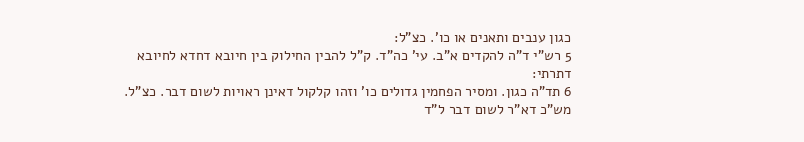כגון ענבים ותאנים או כו'. כצ"ל:
5 רש"י ד"ה להקדים א"ב. עי' כה"ד. ק"ל להבין החילוק בין חיובא דחדא לחיובא דתרתי:
6 תד"ה כגון. ומסיר הפחמין גדולים כו' וזהו קלקול דאינן ראויות לשום דבר. כצ"ל. מש"כ דא"ר לשום דבר ל"ד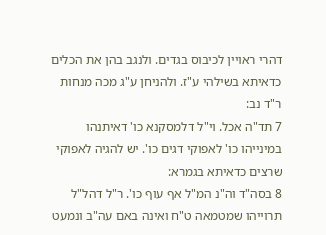דהרי ראויין לכיבוס בגדים. ולנגב בהן את הכלים כדאיתא בשילהי ע"ז. ולהניחן ע"ג מכה מנחות ר"ד נב:
7 תד"ה אכל. וי"ל דלמסקנא כו' דאיתנהו במינייהו כו' לאפוקי דגים כו'. יש להגיה לאפוקי שרצים כדאיתא בגמרא:
8 בסה"ד וה"נ המ"ל אף עוף כו'. ר"ל דהל"ל תרוייהו שמטמאה ט"ח ואינה באם עה"ב ונמעט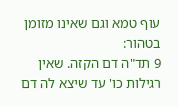עוף טמא וגם שאינו מזומן בטהור:
9 תד"ה דם הקזה. שאין רגילות כו' עד שיצא לה דם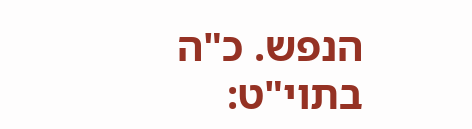הנפש. כ"ה בתוי"ט: